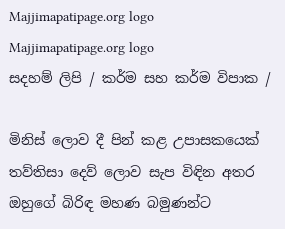Majjimapatipage.org logo
Majjimapatipage.org logo
සදහම් ලිපි / කර්ම සහ කර්ම විපාක /

මිනිස් ලොව දී පින් කළ උපාසකයෙක්
තව්තිසා දෙව් ලොව සැප විඳින අතර
ඔහුගේ බිරිඳ මහණ බමුණන්ට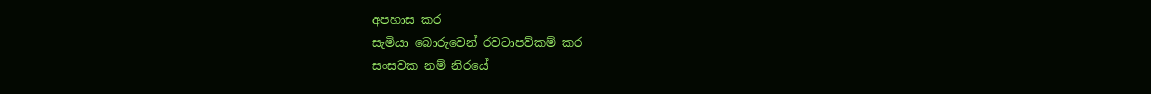අපහාස කර
සැමියා බොරුවෙන් රවටාපව්කම් කර
සංසවක නම් නිරයේ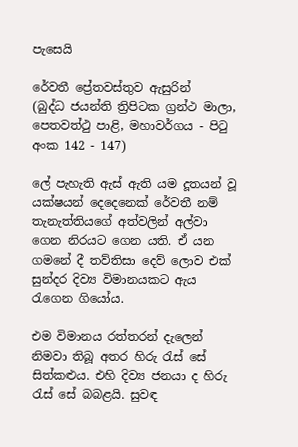පැසෙයි

රේවතී ප්‍රේතවස්තුව ඇසුරින්
(බුද්ධ ජයන්ති ත්‍රිපිටක ග්‍රන්ථ මාලා, පෙතවත්ථු පාළි, මහාවර්ගය - පිටු අංක 142 - 147)

ලේ පැහැති ඇස් ඇති යම දූතයන් වූ යක්ෂයන් දෙදෙනෙක් රේවතී නම් තැනැත්තියගේ අත්වලින් අල්වා ගෙන නිරයට ගෙන යති. ඒ යන ගමනේ දී තව්තිසා දෙව් ලොව එක් සුන්දර දිව්‍ය විමානයකට ඇය රැගෙන ගියෝය.

එම විමානය රත්තරන් දැලෙන් නිමවා තිබූ අතර හිරු රැස් සේ සිත්කළුය. එහි දිව්‍ය ජනයා ද හිරු රැස් සේ බබළයි. සුවඳ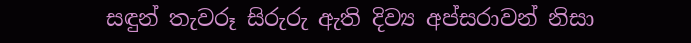සඳුන් තැවරූ සිරුරු ඇති දිව්‍ය අප්සරාවන් නිසා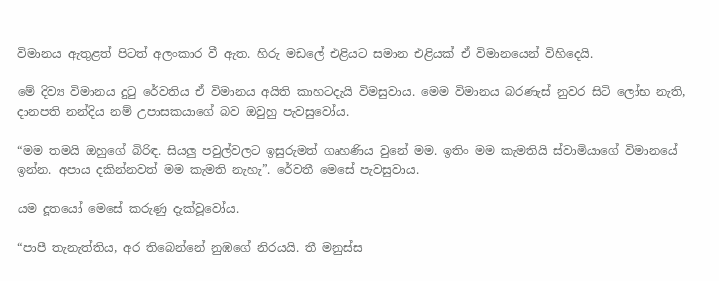විමානය ඇතුළත් පිටත් අලංකාර වී ඇත. හිරු මඩලේ එළියට සමාන එළියක් ඒ විමානයෙන් විහිදෙයි.

මේ දිව්‍ය විමානය දුටු රේවතිය ඒ විමානය අයිති කාහටදැයි විමසුවාය. මෙම විමානය බරණැස් නුවර සිටි ලෝභ නැති, දානපති නන්දිය නම් උපාසකයාගේ බව ඔවුහු පැවසුවෝය.

“මම තමයි ඔහුගේ බිරිඳ. සියලු පවුල්වලට ඉසුරුමත් ගෘහණිය වුනේ මම. ඉතිං මම කැමතියි ස්වාමියාගේ විමානයේ ඉන්න. අපාය දකින්නවත් මම කැමති නැහැ”. රේවතී මෙසේ පැවසුවාය.

යම දූතයෝ මෙසේ කරුණු දැක්වූවෝය.

“පාපී තැනැත්තිය, අර තිබෙන්නේ නුඹගේ නිරයයි. තී මනුස්ස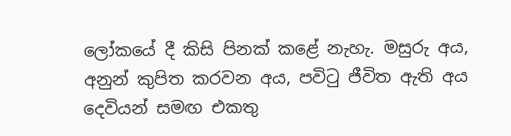ලෝකයේ දී කිසි පිනක් කළේ නැහැ. මසුරු අය, අනුන් කුපිත කරවන අය, පවිටු ජීවිත ඇති අය දෙවියන් සමඟ එකතු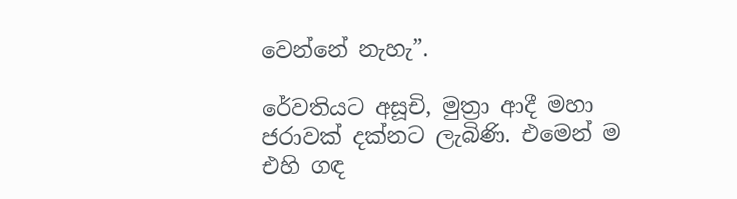වෙන්නේ නැහැ”.

රේවතියට අසූචි, මුත්‍රා ආදී මහා ජරාවක් දක්නට ලැබිණි. එමෙන් ම එහි ගඳ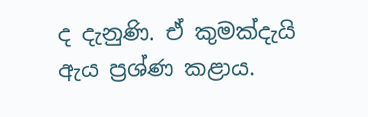ද දැනුණි. ඒ කුමක්දැයි ඇය ප්‍රශ්ණ කළාය.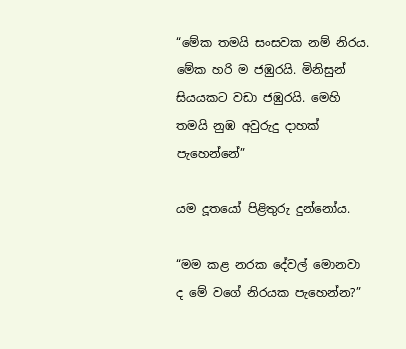“මේක තමයි සංසවක නම් නිරය. මේක හරි ම ජඹුරයි. මිනිසුන් සියයකට වඩා ජඹුරයි. මෙහි තමයි නුඹ අවුරුදු දාහක් පැහෙන්නේ”

යම දූතයෝ පිළිතුරු දුන්නෝය.

“මම කළ නරක දේවල් මොනවා ද මේ වගේ නිරයක පැහෙන්න?”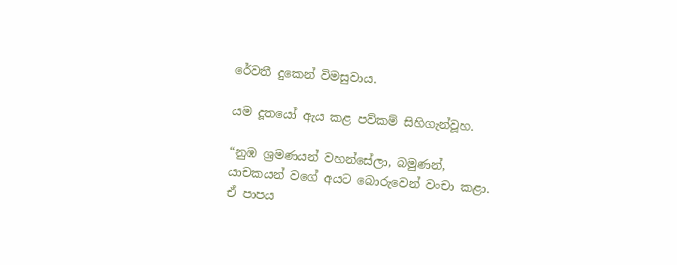රේවතී දුකෙන් විමසුවාය.

යම දූතයෝ ඇය කළ පව්කම් සිහිගැන්වූහ.

“නුඹ ශ්‍රමණයන් වහන්සේලා, බමුණන්, යාචකයන් වගේ අයට බොරුවෙන් වංචා කළා. ඒ පාපය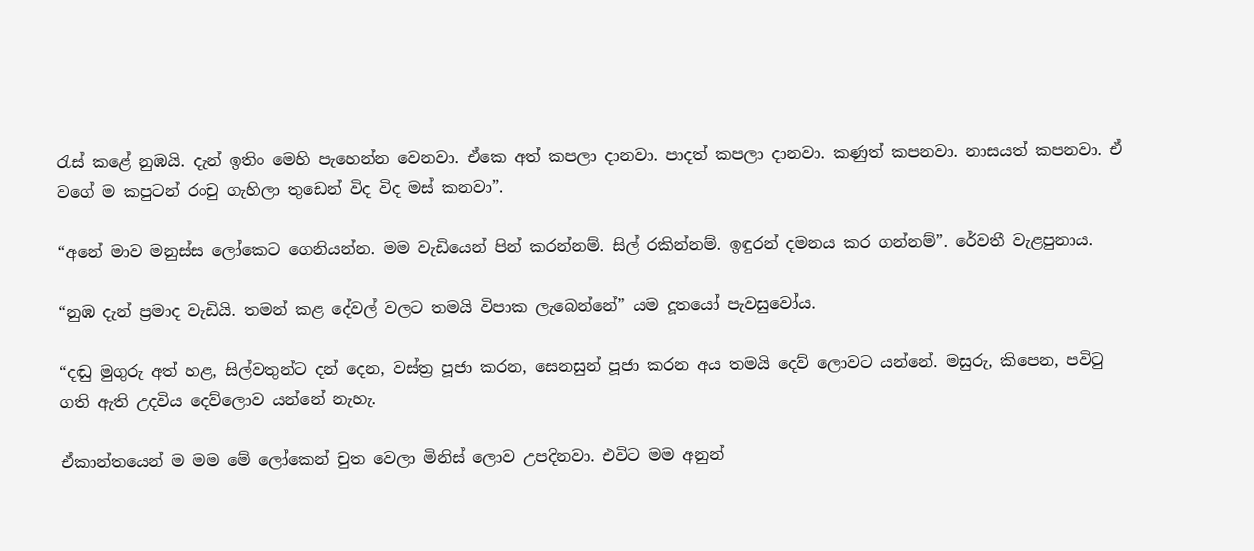රැස් කළේ නුඹයි. දැන් ඉතිං මෙහි පැහෙන්න වෙනවා. ඒකෙ අත් කපලා දානවා. පාදත් කපලා දානවා. කණුත් කපනවා. නාසයත් කපනවා. ඒ වගේ ම කපුටන් රංචු ගැහිලා තුඩෙන් විද විද මස් කනවා”.

“අනේ මාව මනුස්ස ලෝකෙට ගෙනියන්න. මම වැඩියෙන් පින් කරන්නම්. සිල් රකින්නම්. ඉඳුරන් දමනය කර ගන්නම්”. රේවතී වැළපුනාය.

“නුඹ දැන් ප්‍රමාද වැඩියි. තමන් කළ දේවල් වලට තමයි විපාක ලැබෙන්නේ” යම දූතයෝ පැවසුවෝය.

“දඬු මුගුරු අත් හළ, සිල්වතුන්ට දන් දෙන, වස්ත්‍ර පූජා කරන, සෙනසුන් පූජා කරන අය තමයි දෙව් ලොවට යන්නේ. මසුරු, කිපෙන, පවිටු ගති ඇති උදවිය දෙව්ලොව යන්නේ නැහැ.

ඒකාන්තයෙන් ම මම මේ ලෝකෙන් චුත වෙලා මිනිස් ලොව උපදිනවා. එවිට මම අනුන්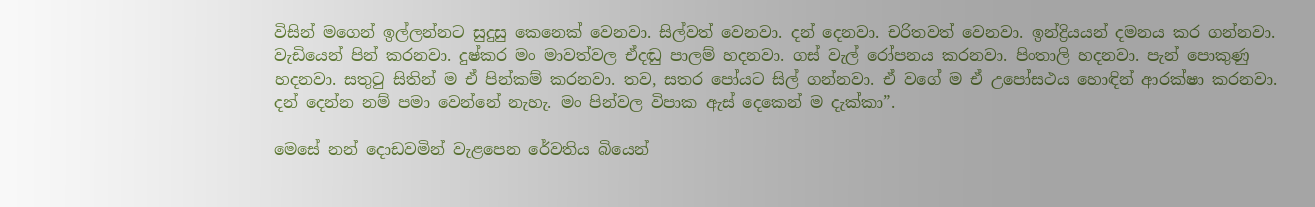විසින් මගෙන් ඉල්ලන්නට සුදුසු කෙනෙක් වෙනවා. සිල්වත් වෙනවා. දන් දෙනවා. චරිතවත් වෙනවා. ඉන්ද්‍රියයන් දමනය කර ගන්නවා. වැඩියෙන් පින් කරනවා. දුෂ්කර මං මාවත්වල ඒදඬු පාලම් හදනවා. ගස් වැල් රෝපනය කරනවා. පිංතාලි හදනවා. පැන් පොකුණු හදනවා. සතුටු සිතින් ම ඒ පින්කම් කරනවා. තව, සතර පෝයට සිල් ගන්නවා. ඒ වගේ ම ඒ උපෝසථය හොඳින් ආරක්ෂා කරනවා. දන් දෙන්න නම් පමා වෙන්නේ නැහැ. මං පින්වල විපාක ඇස් දෙකෙන් ම දැක්කා”.

මෙසේ නන් දොඩවමින් වැළපෙන රේවතිය බියෙන්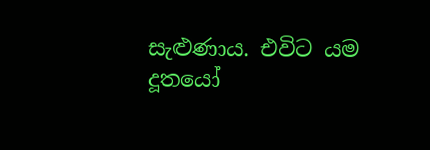සැළුණාය. එවිට යම දූතයෝ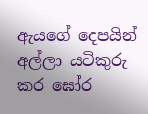ඇයගේ දෙපයින් අල්ලා යටිකුරු කර ඝෝර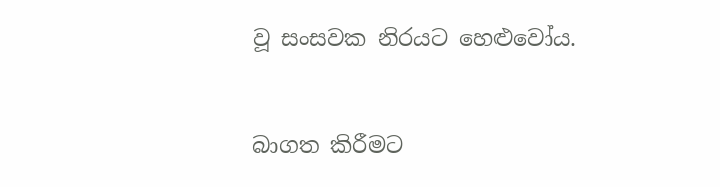වූ සංසවක නිරයට හෙළුවෝය.


බාගත කිරීමට